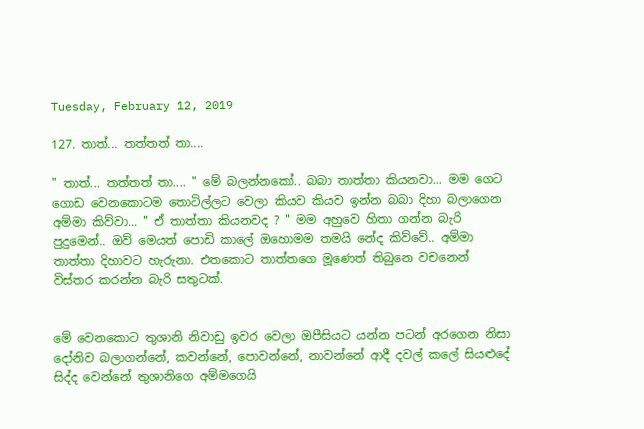Tuesday, February 12, 2019

127. තාත්... තත්තත් තා....

" තාත්... තත්තත් තා.... " මේ බලන්නකෝ.. බබා තාත්තා කියනවා... මම ගෙට ගොඩ වෙනකොටම තොටිල්ලට වෙලා කියව කියව ඉන්න බබා දිහා බලාගෙන අම්මා කිව්වා... " ඒ තාත්තා කියනවද ? " මම අහුවෙ හිතා ගන්න බැරි පුදුමෙන්.. ඔව් මෙයත් පොඩි කාලේ ඔහොමම තමයි නේද කිව්වේ.. අම්මා තාත්තා දිහාවට හැරුනා. එතකොට තාත්තගෙ මූණෙත් තිබුනෙ වචනෙන් විස්තර කරන්න බැරි සතුටක්.


මේ වෙනකොට තුශානි නිවාඩු ඉවර වෙලා ඔපීසියට යන්න පටන් අරගෙන නිසා දෝනිව බලාගන්නේ, කවන්නේ, පොවන්නේ, නාවන්නේ ආදී දවල් කලේ සියළුදේ සිද්ද වෙන්නේ තුශානිගෙ අම්මගෙයි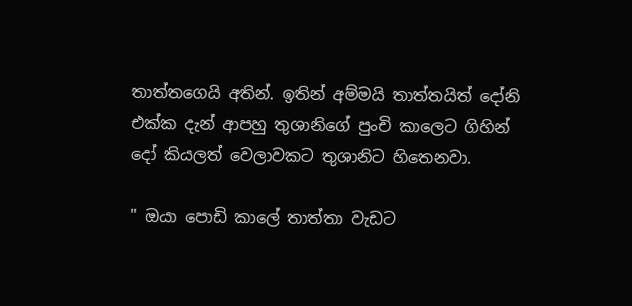තාත්තගෙයි අතින්. ඉතින් අම්මයි තාත්තයිත් දෝනි එක්ක දැන් ආපහු තුශානිගේ පුංචි කාලෙට ගිහින් දෝ කියලත් වෙලාවකට තුශානිට හිතෙනවා.

" ඔයා පොඩි කාලේ තාත්තා වැඩට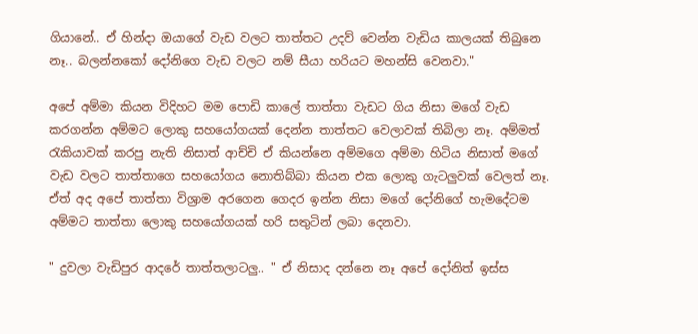ගියානේ.. ඒ හින්දා ඔයාගේ වැඩ වලට තාත්තට උදව් වෙන්න වැඩිය කාලයක් තිබුනෙ නෑ.. බලන්නකෝ දෝනිගෙ වැඩ වලට නම් සීයා හරියට මහන්සි වෙනවා."

අපේ අම්මා කියන විදිහට මම පොඩි කාලේ තාත්තා වැඩට ගිය නිසා මගේ වැඩ කරගන්න අම්මට ලොකු සහයෝගයක් දෙන්න තාත්තට වෙලාවක් තිබිලා නෑ. අම්මත් රැකියාවක් කරපු නැති නිසාත් ආච්චි ඒ කියන්නෙ අම්මගෙ අම්මා හිටිය නිසාත් මගේ වැඩ වලට තාත්තාගෙ සහයෝගය නොතිබ්බා කියන එක ලොකු ගැටලුවක් වෙලත් නෑ. ඒත් අද අපේ තාත්තා විශ්‍රාම අරගෙන ගෙදර ඉන්න නිසා මගේ දෝනිගේ හැමදේටම අම්මට තාත්තා ලොකු සහයෝගයක් හරි සතුටින් ලබා දෙනවා.

" දුවලා වැඩිපුර ආදරේ තාත්තලාටලු.. " ඒ නිසාද දන්නෙ නෑ අපේ දෝනිත් ඉස්ස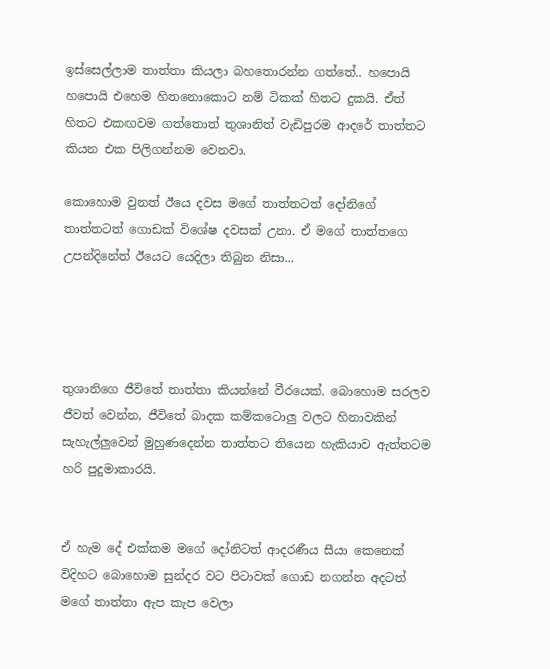ඉස්සෙල්ලාම තාත්තා කියලා බහතොරන්න ගත්තේ.. හපොයි හපොයි එහෙම හිතනොකොට නම් ටිකක් හිතට දුකයි. ඒත් හිතට එකඟවම ගත්තොත් තුශානිත් වැඩිපුරම ආදරේ තාත්තට කියන එක පිලිගන්නම වෙනවා.

කොහොම වුනත් ඊයෙ දවස මගේ තාත්තටත් දෝනිගේ තාත්තටත් ගොඩක් විශේෂ දවසක් උනා. ඒ මගේ තාත්තගෙ උපන්දිනේත් ඊයෙට යෙදිලා තිබුන නිසා...




තුශානිගෙ ජීවිතේ තාත්තා කියන්නේ වීරයෙක්. බොහොම සරලව ජීවත් වෙන්න, ජීවිතේ බාදක කම්කටොලු වලට හිනාවකින් සැහැල්ලුවෙන් මුහුණදෙන්න තාත්තට තියෙන හැකියාව ඇත්තටම හරි පුදුමාකාරයි.


ඒ හැම දේ එක්කම මගේ දෝනිටත් ආදරණීය සීයා කෙනෙක් විදිහට බොහොම සුන්දර වට පිටාවක් ගොඩ නගන්න අදටත් මගේ තාත්තා ඇප කැප වෙලා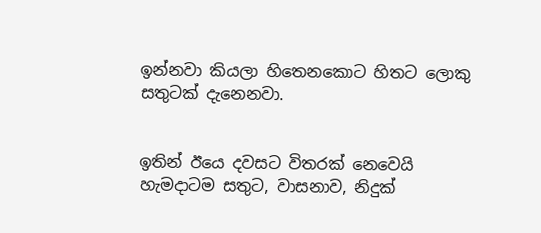ඉන්නවා කියලා හිතෙනකොට හිතට ලොකු සතුටක් දැනෙනවා.


ඉතින් ඊයෙ දවසට විතරක් නෙවෙයි හැමදාටම සතුට, වාසනාව, නිදුක්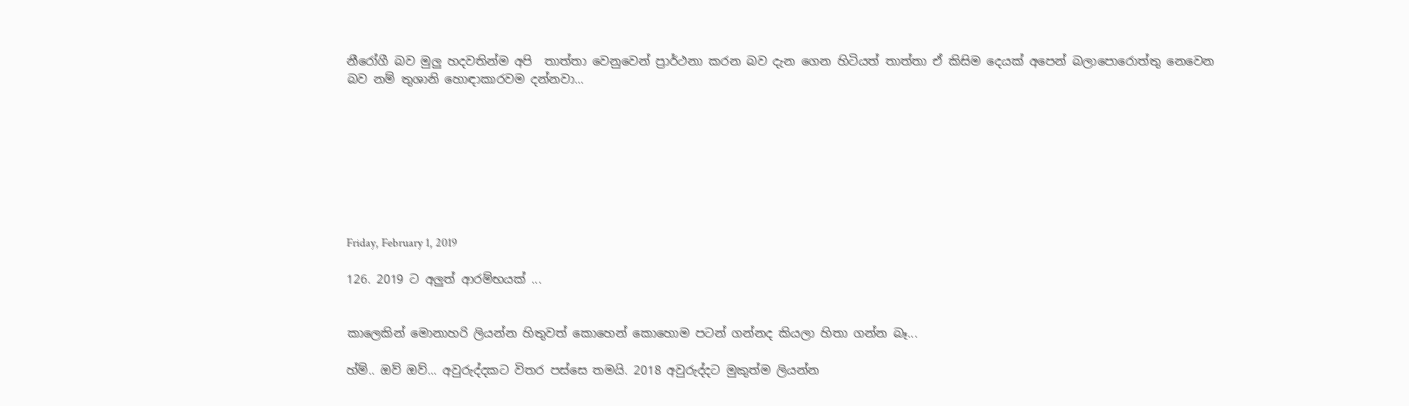නීරෝගී බව මුලු හදවතින්ම අපි  තාත්තා වෙනුවෙන් ප්‍රාර්ථනා කරන බව දැන ගෙන හිටියත් තාත්තා ඒ කිසිම දෙයක් අපෙන් බලාපොරොත්තු නෙවෙන බව නම් තුශානි හොඳාකාරවම දන්නවා...








Friday, February 1, 2019

126. 2019 ට අලුත් ආරම්භයක් ...


කාලෙකින් මොනාහරි ලියන්න හිතුවත් කොහෙන් කොහොම පටන් ගන්නද කියලා හිතා ගන්න බෑ...

හ්ම්.. ඔව් ඔව්... අවුරුද්දකට විතර පස්සෙ තමයි. 2018 අවුරුද්දට මුකුත්ම ලියන්න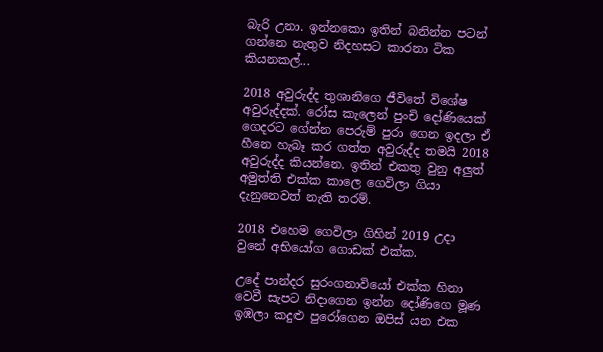බැරි උනා. ඉන්නකො ඉතින් බනින්න පටන් ගන්නෙ නැතුව නිදහසට කාරනා ටික කියනකල්...

2018 අවුරුද්ද තුශානිගෙ ජීවිතේ විශේෂ අවුරුද්දක්. රෝස කැලෙන් පුංචි දෝණියෙක් ගෙදරට ගේන්න පෙරුම් පුරා ගෙන ඉදලා ඒ හීනෙ හැබෑ කර ගත්ත අවුරුද්ද තමයි 2018 අවුරුද්ද කියන්නෙ. ඉතින් එකතු වුනු අලුත් අමුත්ති එක්ක කාලෙ ගෙවිලා ගියා දැනුනෙවත් නැති තරම්.

2018 එහෙම ගෙවිලා ගිහින් 2019 උදා වුනේ අභියෝග ගොඩක් එක්ක.

උදේ පාන්දර සුරංගනාවියෝ එක්ක හිනා වෙවී සැපට නිදාගෙන ඉන්න දෝණිගෙ මූණ ඉඹලා කදුළු පුරෝගෙන ඔපිස් යන එක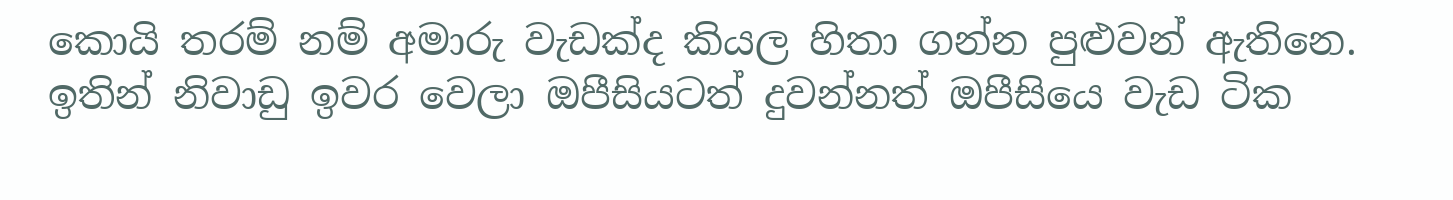කොයි තරම් නම් අමාරු වැඩක්ද කියල හිතා ගන්න පුළුවන් ඇතිනෙ. ඉතින් නිවාඩු ඉවර වෙලා ඔපීසියටත් දුවන්නත් ඔපීසියෙ වැඩ ටික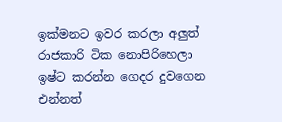ඉක්මනට ඉවර කරලා අලුත් රාජකාරි ටික නොපිරිහෙලා ඉෂ්ට කරන්න ගෙදර දුවගෙන එන්නත්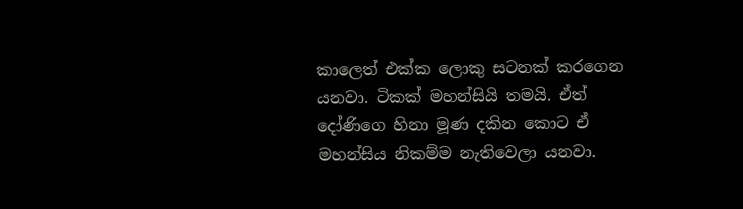කාලෙත් එක්ක ලොකු සටනක් කරගෙන යනවා. ටිකක් මහන්සියි තමයි. ඒත් දෝණිගෙ හිනා මූණ දකින කොට ඒ මහන්සිය නිකම්ම නැතිවෙලා යනවා.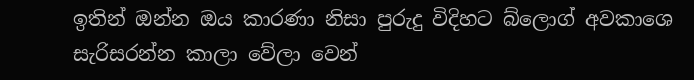ඉතින් ඔන්න ඔය කාරණා නිසා පුරුදු විදිහට බ්ලොග් අවකාශෙ සැරිසරන්න කාලා වේලා වෙන්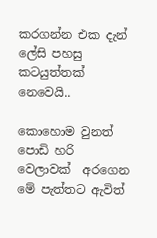කරගන්න එක දැන් ලේසි පහසු කටයුත්තක් නෙවෙයි..

කොහොම වුනත් පොඩි හරි වෙලාවක්  අරගෙන මේ පැත්තට ඇවිත්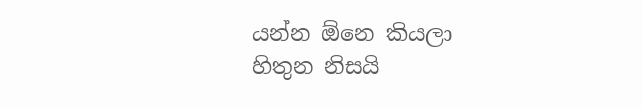යන්න ඕනෙ කියලා හිතුන නිසයි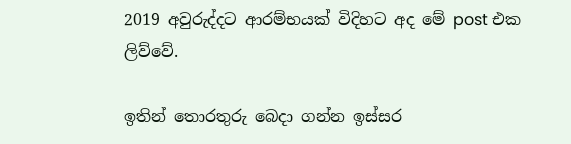2019 අවුරුද්දට ආරම්භයක් විදිහට අද මේ post එක ලිව්වේ.

ඉතින් තොරතුරු බෙදා ගන්න ඉස්සර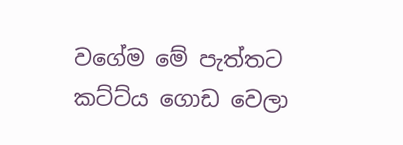වගේම මේ පැත්තට කට්ට්ය ගොඩ වෙලා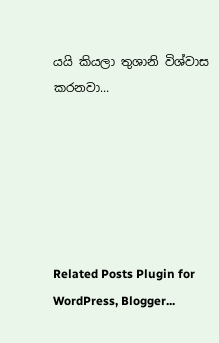යයි කියලා තුශානි විශ්වාස කරනවා...






Related Posts Plugin for WordPress, Blogger...